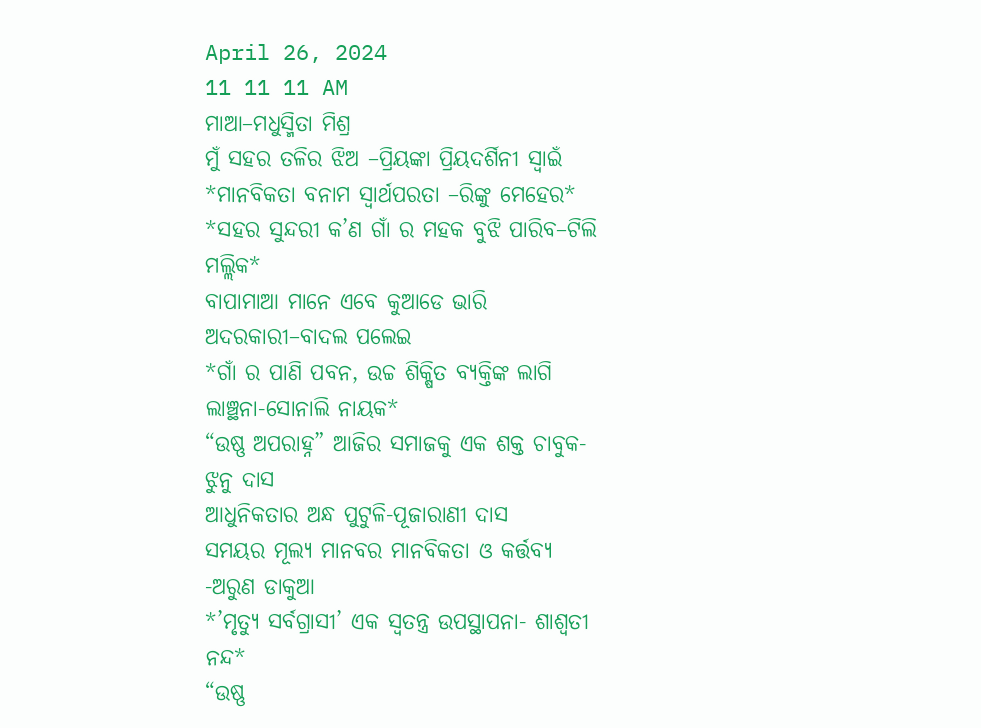April 26, 2024
11 11 11 AM
ମାଆ–ମଧୁସ୍ମିତା ମିଶ୍ର
ମୁଁ ସହର ତଳିର ଝିଅ –ପ୍ରିୟଙ୍କା ପ୍ରିୟଦର୍ଶିନୀ ସ୍ବାଇଁ
*ମାନବିକତା ବନାମ ସ୍ୱାର୍ଥପରତା –ରିଙ୍କୁ ମେହେର*
*ସହର ସୁନ୍ଦରୀ କ’ଣ ଗାଁ ର ମହକ ବୁଝି ପାରିବ–ଟିଲି ମଲ୍ଲିକ*
ବାପାମାଆ ମାନେ ଏବେ କୁଆଡେ ଭାରି ଅଦରକାରୀ–ବାଦଲ ପଲେଇ
*ଗାଁ ର ପାଣି ପବନ, ଉଚ୍ଚ ଶିକ୍ଷିତ ବ୍ୟକ୍ତିଙ୍କ ଲାଗି ଲାଞ୍ଛନା-ସୋନାଲି ନାୟକ*
“ଉଷ୍ଣ ଅପରାହ୍ନ” ଆଜିର ସମାଜକୁ ଏକ ଶକ୍ତ ଚାବୁକ- ଝୁନୁ ଦାସ
ଆଧୁନିକତାର ଅନ୍ଧ ପୁଟୁଳି-ପୂଜାରାଣୀ ଦାସ
ସମୟର ମୂଲ୍ୟ ମାନବର ମାନବିକତା ଓ କର୍ତ୍ତବ୍ୟ -ଅରୁଣ ଡାକୁଆ
*’ମୃତ୍ୟୁ ସର୍ବଗ୍ରାସୀ’ ଏକ ସ୍ୱତନ୍ତ୍ର ଉପସ୍ଥାପନା- ଶାଶ୍ଵତୀ ନନ୍ଦ*
“ଉଷ୍ଣ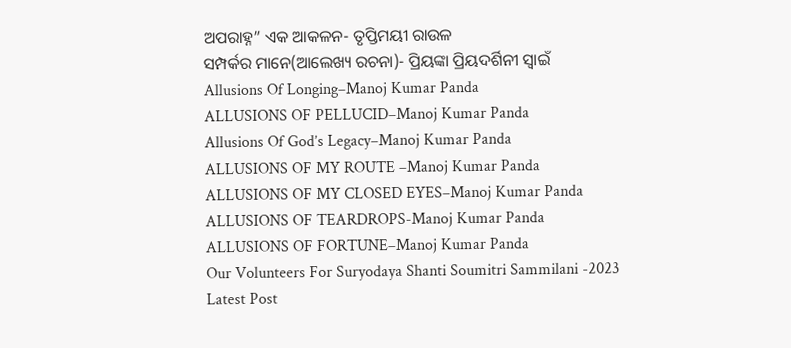ଅପରାହ୍ନ” ଏକ ଆକଳନ- ତୃପ୍ତିମୟୀ ରାଉଳ
ସମ୍ପର୍କର ମାନେ(ଆଲେଖ୍ୟ ରଚନା)- ପ୍ରିୟଙ୍କା ପ୍ରିୟଦର୍ଶିନୀ ସ୍ୱାଇଁ
Allusions Of Longing–Manoj Kumar Panda
ALLUSIONS OF PELLUCID–Manoj Kumar Panda
Allusions Of God’s Legacy–Manoj Kumar Panda
ALLUSIONS OF MY ROUTE –Manoj Kumar Panda
ALLUSIONS OF MY CLOSED EYES–Manoj Kumar Panda
ALLUSIONS OF TEARDROPS-Manoj Kumar Panda
ALLUSIONS OF FORTUNE–Manoj Kumar Panda
Our Volunteers For Suryodaya Shanti Soumitri Sammilani -2023
Latest Post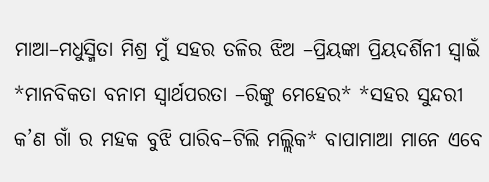ମାଆ–ମଧୁସ୍ମିତା ମିଶ୍ର ମୁଁ ସହର ତଳିର ଝିଅ –ପ୍ରିୟଙ୍କା ପ୍ରିୟଦର୍ଶିନୀ ସ୍ବାଇଁ *ମାନବିକତା ବନାମ ସ୍ୱାର୍ଥପରତା –ରିଙ୍କୁ ମେହେର* *ସହର ସୁନ୍ଦରୀ କ’ଣ ଗାଁ ର ମହକ ବୁଝି ପାରିବ–ଟିଲି ମଲ୍ଲିକ* ବାପାମାଆ ମାନେ ଏବେ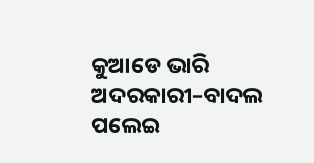କୁଆଡେ ଭାରି ଅଦରକାରୀ–ବାଦଲ ପଲେଇ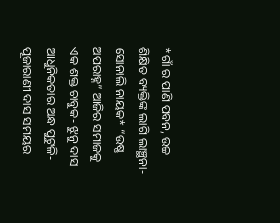*ଗାଁ ର ପାଣି ପବନ, ଉଚ୍ଚ ଶିକ୍ଷିତ ବ୍ୟକ୍ତିଙ୍କ ଲାଗି ଲାଞ୍ଛନା-ସୋନାଲି ନାୟକ* “ଉଷ୍ଣ ଅପରାହ୍ନ” ଆଜିର ସମାଜକୁ ଏକ ଶକ୍ତ ଚାବୁକ- ଝୁନୁ ଦାସ ଆଧୁନିକତାର ଅନ୍ଧ ପୁଟୁଳି-ପୂଜାରାଣୀ ଦାସ ସମୟର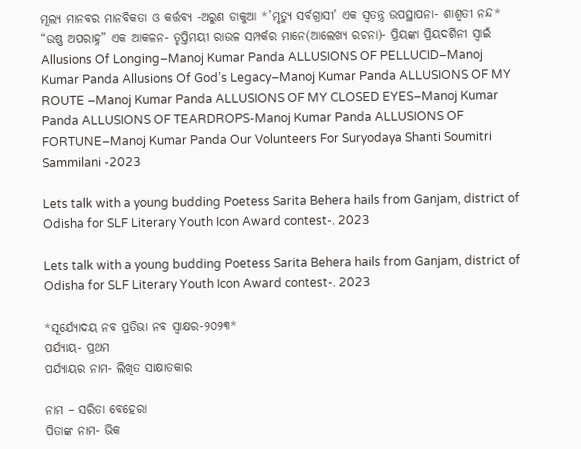ମୂଲ୍ୟ ମାନବର ମାନବିକତା ଓ କର୍ତ୍ତବ୍ୟ -ଅରୁଣ ଡାକୁଆ *’ମୃତ୍ୟୁ ସର୍ବଗ୍ରାସୀ’ ଏକ ସ୍ୱତନ୍ତ୍ର ଉପସ୍ଥାପନା- ଶାଶ୍ଵତୀ ନନ୍ଦ* “ଉଷ୍ଣ ଅପରାହ୍ନ” ଏକ ଆକଳନ- ତୃପ୍ତିମୟୀ ରାଉଳ ସମ୍ପର୍କର ମାନେ(ଆଲେଖ୍ୟ ରଚନା)- ପ୍ରିୟଙ୍କା ପ୍ରିୟଦର୍ଶିନୀ ସ୍ୱାଇଁ Allusions Of Longing–Manoj Kumar Panda ALLUSIONS OF PELLUCID–Manoj Kumar Panda Allusions Of God’s Legacy–Manoj Kumar Panda ALLUSIONS OF MY ROUTE –Manoj Kumar Panda ALLUSIONS OF MY CLOSED EYES–Manoj Kumar Panda ALLUSIONS OF TEARDROPS-Manoj Kumar Panda ALLUSIONS OF FORTUNE–Manoj Kumar Panda Our Volunteers For Suryodaya Shanti Soumitri Sammilani -2023

Lets talk with a young budding Poetess Sarita Behera hails from Ganjam, district of Odisha for SLF Literary Youth Icon Award contest-. 2023

Lets talk with a young budding Poetess Sarita Behera hails from Ganjam, district of Odisha for SLF Literary Youth Icon Award contest-. 2023

*ସୂର୍ଯ୍ୟୋଦୟ ନବ ପ୍ରତିଭା ନବ ସ୍ବାକ୍ଷର-୨୦୨୩*
ପର୍ଯ୍ୟାୟ- ପ୍ରଥମ
ପର୍ଯ୍ୟାୟର ନାମ- ଲିଖିତ ସାକ୍ଷାତକାର

ନାମ – ସରିତା ବେହେରା
ପିତାଙ୍କ ନାମ- ଭିକ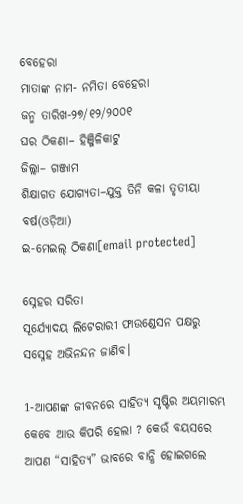ବେହେରା
ମାତାଙ୍କ ନାମ- ନମିତା ବେହେରା
ଜନ୍ମ ତାରିଖ-୨୭/୧୨/୨୦୦୧
ଘର ଠିକଣା– ହିଞ୍ଜିଳିକାଟୁ
ଜିଲ୍ଲା– ଗଞ୍ଜାମ
ଶିକ୍ଷାଗତ ଯୋଗ୍ୟତା–ଯୁକ୍ତ ତିନି କଳା ତୃତୀୟା ବର୍ଷ(ଓଡ଼ିଆ)
ଇ-ମେଇଲ୍ ଠିକଣା[email protected]

ସ୍ନେହର ସରିତା
ସୂର୍ଯ୍ୟୋଦୟ ଲିଟେରାରୀ ଫାଉଣ୍ଡେସନ ପକ୍ଷରୁ ସସ୍ନେହ ଅଭିନନ୍ଦନ ଜାଣିବ।

1-ଆପଣଙ୍କ ଜୀବନରେ ସାହିତ୍ୟ ସୃଷ୍ଟିର ଅୟମାରମ୍ଭ କେବେ ଆଉ କିପରି ହେଲା ? କେଉଁ ବୟସରେ ଆପଣ “ସାହିତ୍ୟ” ଭାବରେ ବାନ୍ଧି ହୋଇଗଲେ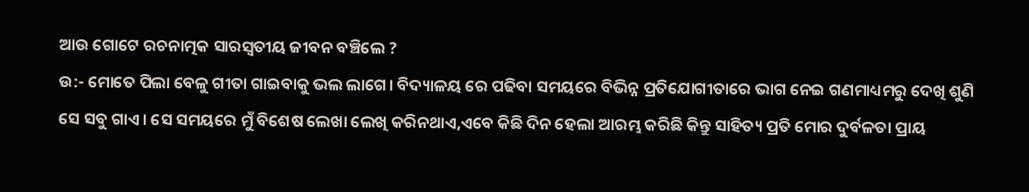ଆଉ ଗୋଟେ ରଚନାତ୍ମକ ସାରସ୍ବତୀୟ ଜୀବନ ବଞ୍ଚିଲେ ?
ଉ:- ମୋତେ ପିଲା ବେଳୁ ଗୀତା ଗାଇବାକୁ ଭଲ ଲାଗେ। ବିଦ୍ୟାଳୟ ରେ ପଢିବା ସମୟରେ ବିଭିନ୍ନ ପ୍ରତିଯୋଗୀତାରେ ଭାଗ ନେଇ ଗଣମାଧ୍ୟମରୁ ଦେଖି ଶୁଣି ସେ ସବୁ ଗାଏ। ସେ ସମୟରେ ମୁଁ ବିଶେଷ ଲେଖା ଲେଖି କରିନଥାଏ,ଏବେ କିଛି ଦିନ ହେଲା ଆରମ୍ଭ କରିଛି କିନ୍ତୁ ସାହିତ୍ୟ ପ୍ରତି ମୋର ଦୁର୍ବଳତା ପ୍ରାୟ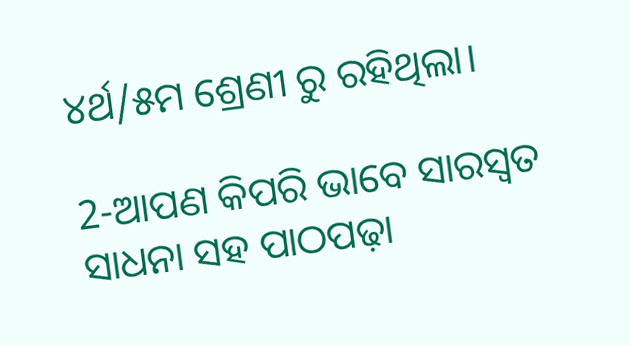୪ର୍ଥ/୫ମ ଶ୍ରେଣୀ ରୁ ରହିଥିଲା।

2-ଆପଣ କିପରି ଭାବେ ସାରସ୍ୱତ ସାଧନା ସହ ପାଠପଢ଼ା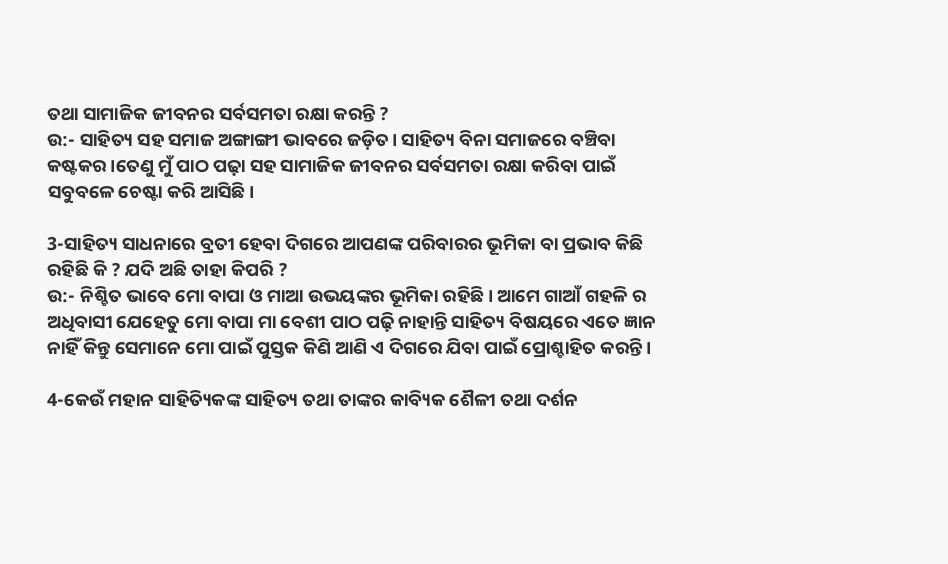ତଥା ସାମାଜିକ ଜୀବନର ସର୍ବସମତା ରକ୍ଷା କରନ୍ତି ?
ଉ:- ସାହିତ୍ୟ ସହ ସମାଜ ଅଙ୍ଗାଙ୍ଗୀ ଭାବରେ ଜଡ଼ିତ। ସାହିତ୍ୟ ବିନା ସମାଜରେ ବଞ୍ଚିବା କଷ୍ଟକର।ତେଣୁ ମୁଁ ପାଠ ପଢ଼ା ସହ ସାମାଜିକ ଜୀବନର ସର୍ବସମତା ରକ୍ଷା କରିବା ପାଇଁ ସବୁବଳେ ଚେଷ୍ଟା କରି ଆସିଛି।

3-ସାହିତ୍ୟ ସାଧନାରେ ବ୍ରତୀ ହେବା ଦିଗରେ ଆପଣଙ୍କ ପରିବାରର ଭୂମିକା ବା ପ୍ରଭାବ କିଛି ରହିଛି କି ? ଯଦି ଅଛି ତାହା କିପରି ?
ଉ:- ନିଶ୍ଚିତ ଭାବେ ମୋ ବାପା ଓ ମାଆ ଉଭୟଙ୍କର ଭୂମିକା ରହିଛି। ଆମେ ଗାଆଁ ଗହଳି ର ଅଧିବାସୀ ଯେହେତୁ ମୋ ବାପା ମା ବେଶୀ ପାଠ ପଢ଼ି ନାହାନ୍ତି ସାହିତ୍ୟ ବିଷୟରେ ଏତେ ଜ୍ଞାନ ନାହିଁ କିନ୍ତୁ ସେମାନେ ମୋ ପାଇଁ ପୁସ୍ତକ କିଣି ଆଣି ଏ ଦିଗରେ ଯିବା ପାଇଁ ପ୍ରୋଶ୍ଚାହିତ କରନ୍ତି।

4-କେଉଁ ମହାନ ସାହିତ୍ୟିକଙ୍କ ସାହିତ୍ୟ ତଥା ତାଙ୍କର କାବ୍ୟିକ ଶୈଳୀ ତଥା ଦର୍ଶନ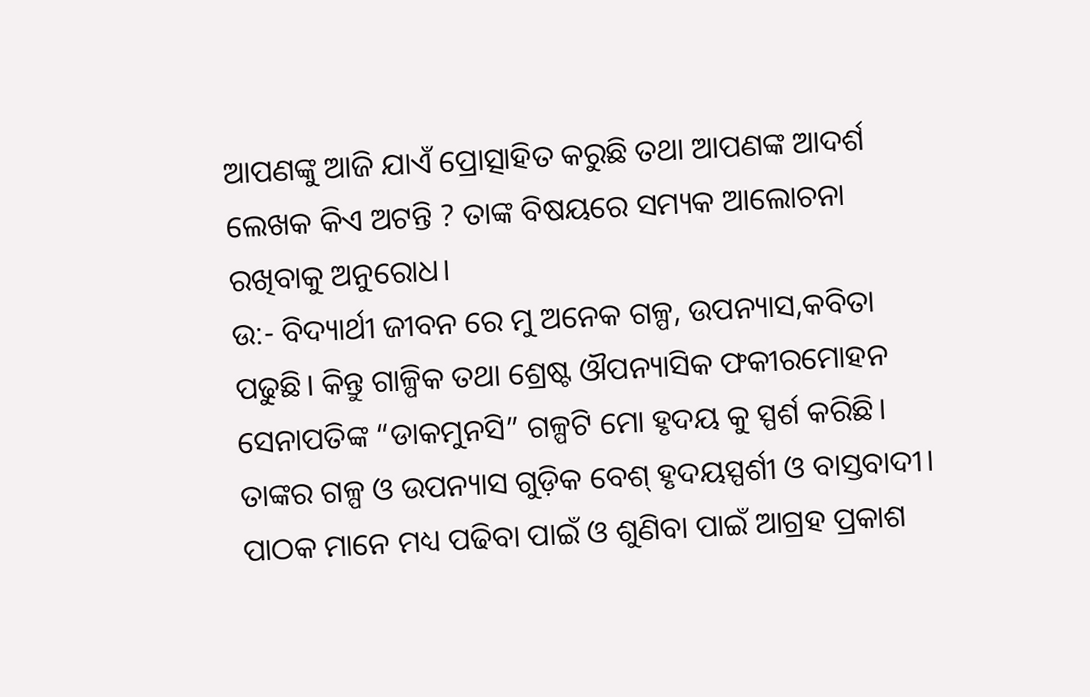ଆପଣଙ୍କୁ ଆଜି ଯାଏଁ ପ୍ରୋତ୍ସାହିତ କରୁଛି ତଥା ଆପଣଙ୍କ ଆଦର୍ଶ ଲେଖକ କିଏ ଅଟନ୍ତି ? ତାଙ୍କ ବିଷୟରେ ସମ୍ୟକ ଆଲୋଚନା ରଖିବାକୁ ଅନୁରୋଧ।
ଉ:- ବିଦ୍ୟାର୍ଥୀ ଜୀବନ ରେ ମୁ ଅନେକ ଗଳ୍ପ, ଉପନ୍ୟାସ,କବିତା ପଢୁଛି। କିନ୍ତୁ ଗାଳ୍ପିକ ତଥା ଶ୍ରେଷ୍ଟ ଔପନ୍ୟାସିକ ଫକୀରମୋହନ ସେନାପତିଙ୍କ “ଡାକମୁନସି” ଗଳ୍ପଟି ମୋ ହୃଦୟ କୁ ସ୍ପର୍ଶ କରିଛି। ତାଙ୍କର ଗଳ୍ପ ଓ ଉପନ୍ୟାସ ଗୁଡ଼ିକ ବେଶ୍ ହୃଦୟସ୍ପର୍ଶୀ ଓ ବାସ୍ତବାଦୀ। ପାଠକ ମାନେ ମଧ୍ୟ ପଢିବା ପାଇଁ ଓ ଶୁଣିବା ପାଇଁ ଆଗ୍ରହ ପ୍ରକାଶ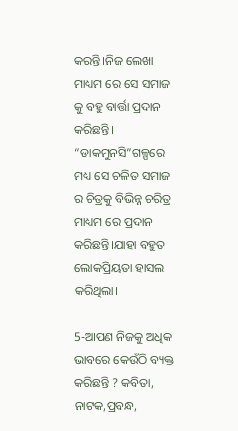କରନ୍ତି।ନିଜ ଲେଖା ମାଧ୍ୟମ ରେ ସେ ସମାଜ କୁ ବହୁ ବାର୍ତ୍ତା ପ୍ରଦାନ କରିଛନ୍ତି। “ଡାକମୁନସି”ଗଳ୍ପରେ ମଧ୍ୟ ସେ ଚଳିତ ସମାଜ ର ଚିତ୍ରକୁ ବିଭିନ୍ନ ଚରିତ୍ର ମାଧ୍ୟମ ରେ ପ୍ରଦାନ କରିଛନ୍ତି।ଯାହା ବହୁତ ଲୋକପ୍ରିୟତା ହାସଲ କରିଥିଲା।

5-ଆପଣ ନିଜକୁ ଅଧିକ ଭାବରେ କେଉଁଠି ବ୍ୟକ୍ତ କରିଛନ୍ତି ? କବିତା, ନାଟକ,ପ୍ରବନ୍ଧ,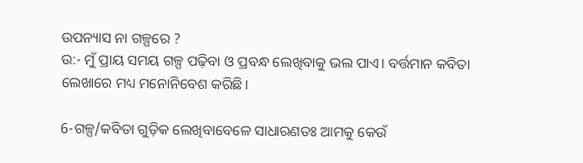ଉପନ୍ୟାସ ନା ଗଳ୍ପରେ ?
ଉ:- ମୁଁ ପ୍ରାୟ ସମୟ ଗଳ୍ପ ପଢ଼ିବା ଓ ପ୍ରବନ୍ଧ ଲେଖିବାକୁ ଭଲ ପାଏ। ବର୍ତ୍ତମାନ କବିତା ଲେଖାରେ ମଧ୍ୟ ମନୋନିବେଶ କରିଛି।

6-ଗଳ୍ପ/କବିତା ଗୁଡ଼ିକ ଲେଖିବାବେଳେ ସାଧାରଣତଃ ଆମକୁ କେଉଁ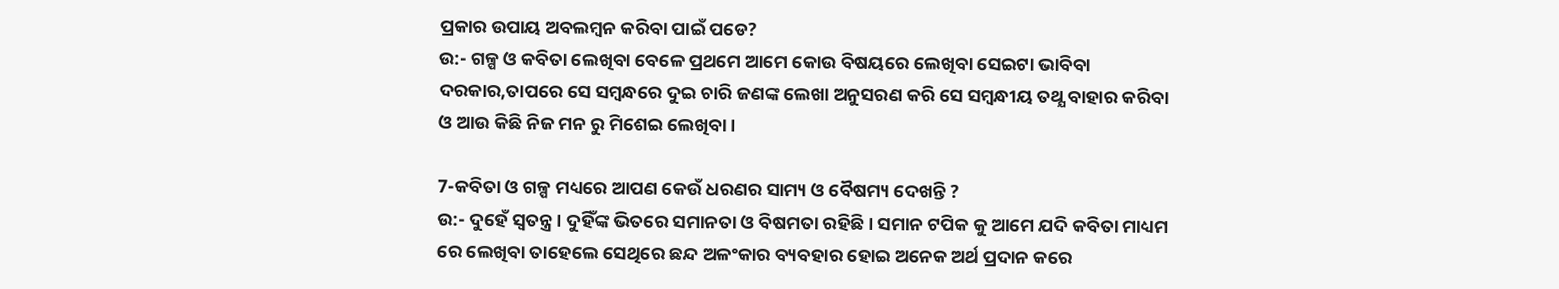ପ୍ରକାର ଉପାୟ ଅବଲମ୍ବନ କରିବା ପାଇଁ ପଡେ?
ଉ:- ଗଳ୍ପ ଓ କବିତା ଲେଖିବା ବେଳେ ପ୍ରଥମେ ଆମେ କୋଉ ବିଷୟରେ ଲେଖିବା ସେଇଟା ଭାବିବା ଦରକାର,ତାପରେ ସେ ସମ୍ବନ୍ଧରେ ଦୁଇ ଚାରି ଜଣଙ୍କ ଲେଖା ଅନୁସରଣ କରି ସେ ସମ୍ବନ୍ଧୀୟ ତଥ୍ଯ ବାହାର କରିବା ଓ ଆଉ କିଛି ନିଜ ମନ ରୁ ମିଶେଇ ଲେଖିବା।

7-କବିତା ଓ ଗଳ୍ପ ମଧ୍ୟରେ ଆପଣ କେଉଁ ଧରଣର ସାମ୍ୟ ଓ ବୈଷମ୍ୟ ଦେଖନ୍ତି ?
ଉ:- ଦୁହେଁ ସ୍ଵତନ୍ତ୍ର। ଦୁହିଁଙ୍କ ଭିତରେ ସମାନତା ଓ ବିଷମତା ରହିଛି। ସମାନ ଟପିକ କୁ ଆମେ ଯଦି କବିତା ମାଧ୍ୟମ ରେ ଲେଖିବା ତାହେଲେ ସେଥିରେ ଛନ୍ଦ ଅଳଂକାର ବ୍ୟବହାର ହୋଇ ଅନେକ ଅର୍ଥ ପ୍ରଦାନ କରେ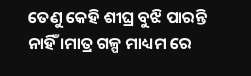ତେଣୁ କେହି ଶୀଘ୍ର ବୁଝି ପାରନ୍ତି ନାହିଁ ।ମାତ୍ର ଗଳ୍ପ ମାଧ୍ୟମ ରେ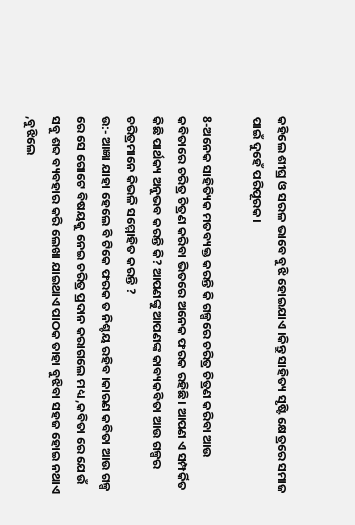କହିଲେ ଶୀଘ୍ର ଓ ସରଳ ଭାବେ ବୁଝି ହୋଇଯାଏ ।କିନ୍ତୁ ସାହିତ୍ୟ ସୃଷ୍ଟି କ୍ଷେତ୍ରରେ ସମାଜ ପାଇଁ ଦୁହେଁ ପରିପୂରକ।

8-ଅନେକ ସାହିତ୍ୟିକ ମତବ୍ୟକ୍ତ କରନ୍ତି କି ଗଳ୍ପରେ ଚରିତ୍ର ଚିତ୍ରଣ କରିବା ଆଉ କବିତାରେ ଚରିତ୍ର ଚିତ୍ରଣ କରିବା ଭିତରେ ଅନେକ ଫରକ ରହିଛି। ଆପଣ ଏ ସମ୍ପର୍କିତ କିଛି ପାର୍ଥକ୍ୟ ଅନୁଭବ କରନ୍ତି କି? ଆପଣଙ୍କୁ ଆପଣଙ୍କ କାବ୍ୟକବିତା ଆଉ ଗଳ୍ପର ଚରିତ୍ରମାନେ କିଭଳି ସମ୍ମୋହିତ କରନ୍ତି ?
ଉ:- ଆଜ୍ଞା ଯାହା ହେଲେ ବି ଟିକେ ଫରକ ତ ନିଶ୍ଚୟ ରହିବ ।କାରଣ କବିତା ଆଉ ଗଳ୍ପ ରେ ସେ ଗୋଟେ ବିଷୟକୁ ନେଇ ଚରିତ୍ର ପ୍ରଦାନ କରାଗଲେ ମଧ୍ୟ ,କବିତା ରେ ଯେଉଁ ସବୁ ଶବ୍ଦ ବ୍ୟବହାର କରି ଲେଖା ଯାଇଥାଏ ପାଠକ ତାହା ବୁଝିବା ସହଜ ହୋଇ ନଥାଏ ,ବୁଝିଲେ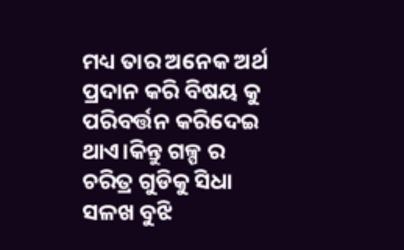ମଧ୍ୟ ତାର ଅନେକ ଅର୍ଥ ପ୍ରଦାନ କରି ବିଷୟ କୁ ପରିବର୍ତ୍ତନ କରିଦେଇ ଥାଏ।କିନ୍ତୁ ଗଳ୍ପ ର ଚରିତ୍ର ଗୁଡିକୁ ସିଧା ସଳଖ ବୁଝି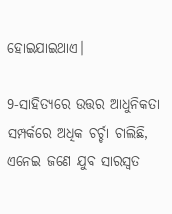ହୋଇଯାଇଥାଏ।

9-ସାହିତ୍ୟରେ ଉତ୍ତର ଆଧୁନିକତା ସମ୍ପର୍କରେ ଅଧିକ ଚର୍ଚ୍ଚା ଚାଲିଛି, ଏନେଇ ଜଣେ ଯୁବ ସାରସ୍ୱତ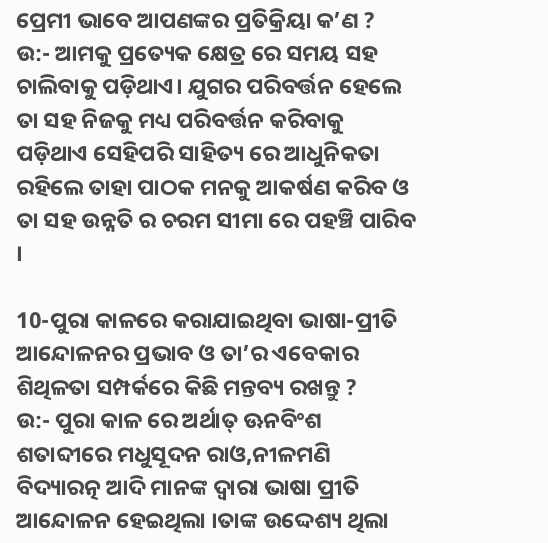ପ୍ରେମୀ ଭାବେ ଆପଣଙ୍କର ପ୍ରତିକ୍ରିୟା କ’ଣ ?
ଉ:- ଆମକୁ ପ୍ରତ୍ୟେକ କ୍ଷେତ୍ର ରେ ସମୟ ସହ ଚାଲିବାକୁ ପଡ଼ିଥାଏ। ଯୁଗର ପରିବର୍ତ୍ତନ ହେଲେ ତା ସହ ନିଜକୁ ମଧ୍ୟ ପରିବର୍ତ୍ତନ କରିବାକୁ ପଡ଼ିଥାଏ ସେହିପରି ସାହିତ୍ୟ ରେ ଆଧୁନିକତା ରହିଲେ ତାହା ପାଠକ ମନକୁ ଆକର୍ଷଣ କରିବ ଓ ତା ସହ ଉନ୍ନତି ର ଚରମ ସୀମା ରେ ପହଞ୍ଚି ପାରିବ ।

10-ପୁରା କାଳରେ କରାଯାଇଥିବା ଭାଷା-ପ୍ରୀତି ଆନ୍ଦୋଳନର ପ୍ରଭାବ ଓ ତା’ର ଏବେକାର ଶିଥିଳତା ସମ୍ପର୍କରେ କିଛି ମନ୍ତବ୍ୟ ରଖନ୍ତୁ ?
ଉ:- ପୁରା କାଳ ରେ ଅର୍ଥାତ୍ ଊନବିଂଶ ଶତାବ୍ଦୀରେ ମଧୁସୂଦନ ରାଓ,ନୀଳମଣି ବିଦ୍ୟାରତ୍ନ ଆଦି ମାନଙ୍କ ଦ୍ଵାରା ଭାଷା ପ୍ରୀତି ଆନ୍ଦୋଳନ ହେଇଥିଲା ।ତାଙ୍କ ଉଦ୍ଦେଶ୍ୟ ଥିଲା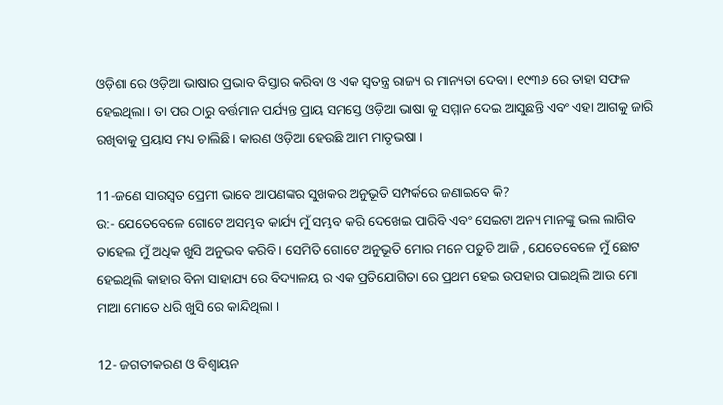ଓଡ଼ିଶା ରେ ଓଡ଼ିଆ ଭାଷାର ପ୍ରଭାବ ବିସ୍ତାର କରିବା ଓ ଏକ ସ୍ଵତନ୍ତ୍ର ରାଜ୍ୟ ର ମାନ୍ୟତା ଦେବା। ୧୯୩୬ ରେ ତାହା ସଫଳ ହେଇଥିଲା। ତା ପର ଠାରୁ ବର୍ତ୍ତମାନ ପର୍ଯ୍ୟନ୍ତ ପ୍ରାୟ ସମସ୍ତେ ଓଡ଼ିଆ ଭାଷା କୁ ସମ୍ମାନ ଦେଇ ଆସୁଛନ୍ତି ଏବଂ ଏହା ଆଗକୁ ଜାରି ରଖିବାକୁ ପ୍ରୟାସ ମଧ୍ୟ ଚାଲିଛି। କାରଣ ଓଡ଼ିଆ ହେଉଛି ଆମ ମାତୃଭଷା ।

11-ଜଣେ ସାରସ୍ୱତ ପ୍ରେମୀ ଭାବେ ଆପଣଙ୍କର ସୁଖକର ଅନୁଭୂତି ସମ୍ପର୍କରେ ଜଣାଇବେ କି?
ଉ:- ଯେତେବେଳେ ଗୋଟେ ଅସମ୍ଭବ କାର୍ଯ୍ୟ ମୁଁ ସମ୍ଭବ କରି ଦେଖେଇ ପାରିବି ଏବଂ ସେଇଟା ଅନ୍ୟ ମାନଙ୍କୁ ଭଲ ଲାଗିବ ତାହେଲ ମୁଁ ଅଧିକ ଖୁସି ଅନୁଭବ କରିବି। ସେମିତି ଗୋଟେ ଅନୁଭୂତି ମୋର ମନେ ପଡ଼ୁଚି ଆଜି , ଯେତେବେଳେ ମୁଁ ଛୋଟ ହେଇଥିଲି କାହାର ବିନା ସାହାଯ୍ୟ ରେ ବିଦ୍ୟାଳୟ ର ଏକ ପ୍ରତିଯୋଗିତା ରେ ପ୍ରଥମ ହେଇ ଉପହାର ପାଇଥିଲି ଆଉ ମୋ ମାଆ ମୋତେ ଧରି ଖୁସି ରେ କାନ୍ଦିଥିଲା ।

12- ଜଗତୀକରଣ ଓ ବିଶ୍ବାୟନ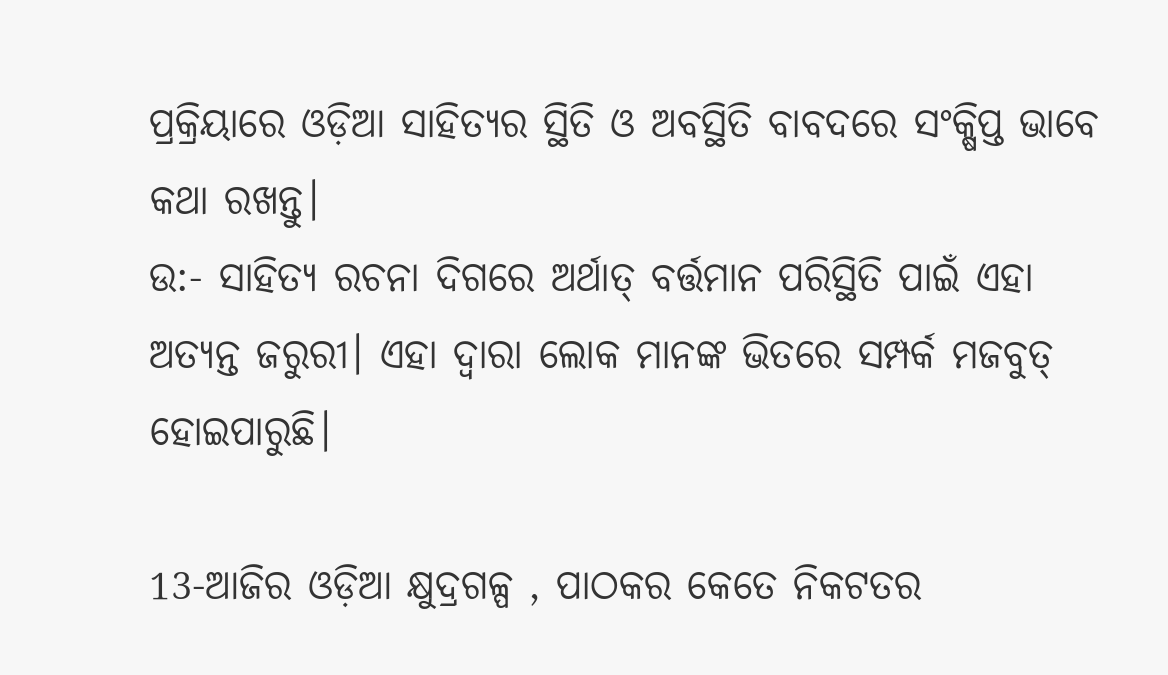ପ୍ରକ୍ରିୟାରେ ଓଡ଼ିଆ ସାହିତ୍ୟର ସ୍ଥିତି ଓ ଅବସ୍ଥିତି ବାବଦରେ ସଂକ୍ଷିପ୍ତ ଭାବେ କଥା ରଖନ୍ତୁ।
ଉ:- ସାହିତ୍ୟ ରଚନା ଦିଗରେ ଅର୍ଥାତ୍ ବର୍ତ୍ତମାନ ପରିସ୍ଥିତି ପାଇଁ ଏହା ଅତ୍ୟନ୍ତ ଜରୁରୀ। ଏହା ଦ୍ବାରା ଲୋକ ମାନଙ୍କ ଭିତରେ ସମ୍ପର୍କ ମଜବୁତ୍ ହୋଇପାରୁଛି।

13-ଆଜିର ଓଡ଼ିଆ କ୍ଷୁଦ୍ରଗଳ୍ପ , ପାଠକର କେତେ ନିକଟତର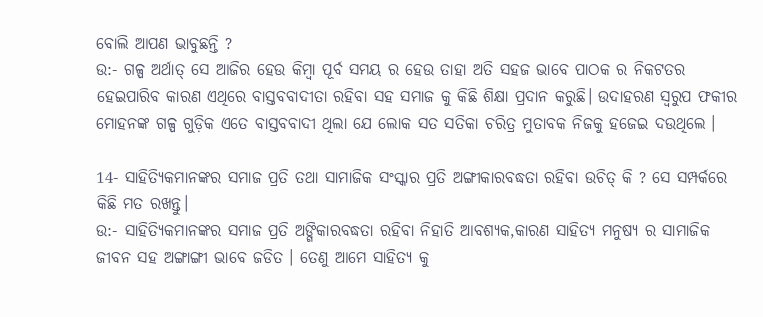ବୋଲି ଆପଣ ଭାବୁଛନ୍ତି ?
ଉ:- ଗଳ୍ପ ଅର୍ଥାତ୍ ସେ ଆଜିର ହେଉ କିମ୍ବା ପୂର୍ବ ସମୟ ର ହେଉ ତାହା ଅତି ସହଜ ଭାବେ ପାଠକ ର ନିକଟତର ହେଇପାରିବ କାରଣ ଏଥିରେ ବାସ୍ତବବାଦୀତା ରହିବା ସହ ସମାଜ କୁ କିଛି ଶିକ୍ଷା ପ୍ରଦାନ କରୁଛି। ଉଦାହରଣ ସ୍ଵରୁପ ଫକୀର ମୋହନଙ୍କ ଗଳ୍ପ ଗୁଡ଼ିକ ଏତେ ବାସ୍ତବବାଦୀ ଥିଲା ଯେ ଲୋକ ସତ ସତିକା ଚରିତ୍ର ମୁତାବକ ନିଜକୁ ହଜେଇ ଦଉଥିଲେ ।

14- ସାହିତ୍ୟିକମାନଙ୍କର ସମାଜ ପ୍ରତି ତଥା ସାମାଜିକ ସଂସ୍କାର ପ୍ରତି ଅଙ୍ଗୀକାରବଦ୍ଧତା ରହିବା ଉଚିତ୍ କି ? ସେ ସମ୍ପର୍କରେ କିଛି ମତ ରଖନ୍ତୁ।
ଉ:- ସାହିତ୍ୟିକମାନଙ୍କର ସମାଜ ପ୍ରତି ଅଙ୍ଗିକାରବଦ୍ଧତା ରହିବା ନିହାତି ଆବଶ୍ୟକ,କାରଣ ସାହିତ୍ୟ ମନୁଷ୍ୟ ର ସାମାଜିକ ଜୀବନ ସହ ଅଙ୍ଗାଙ୍ଗୀ ଭାବେ ଜଡିତ । ତେଣୁ ଆମେ ସାହିତ୍ୟ କୁ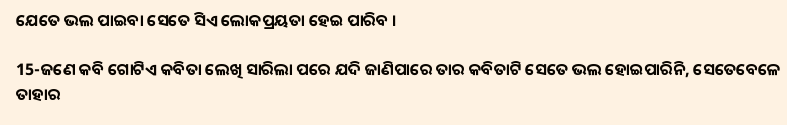ଯେତେ ଭଲ ପାଇବା ସେତେ ସିଏ ଲୋକପ୍ରୟତା ହେଇ ପାରିବ ।

15-ଜଣେ କବି ଗୋଟିଏ କବିତା ଲେଖି ସାରିଲା ପରେ ଯଦି ଜାଣିପାରେ ତାର କବିତାଟି ସେତେ ଭଲ ହୋଇପାରିନି, ସେତେବେଳେ ତାହାର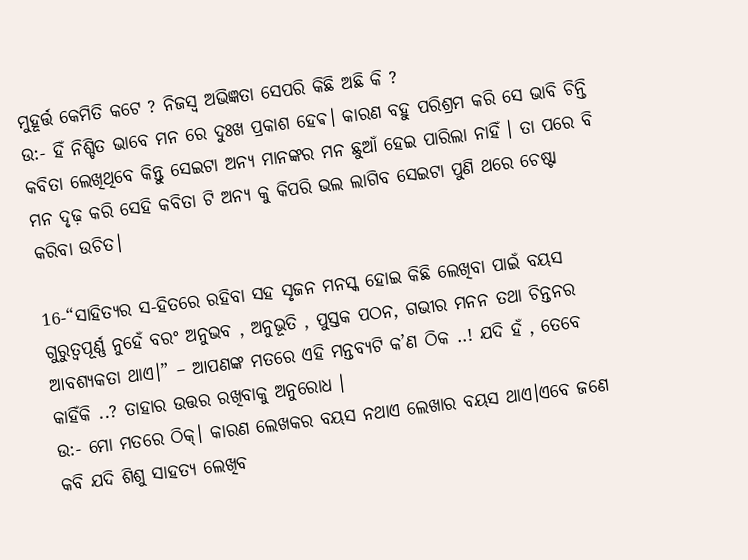ମୁହୂର୍ତ୍ତ କେମିତି କଟେ ? ନିଜସ୍ବ ଅଭିଜ୍ଞତା ସେପରି କିଛି ଅଛି କି ?
ଉ:- ହିଁ ନିଶ୍ଚିତ ଭାବେ ମନ ରେ ଦୁଃଖ ପ୍ରକାଶ ହେଵ। କାରଣ ବହୁ ପରିଶ୍ରମ କରି ସେ ଭାବି ଚିନ୍ତି କବିତା ଲେଖିଥିବେ କିନ୍ତୁ ସେଇଟା ଅନ୍ୟ ମାନଙ୍କର ମନ ଛୁଆଁ ହେଇ ପାରିଲା ନାହିଁ । ତା ପରେ ବି ମନ ଦୃଢ଼ କରି ସେହି କବିତା ଟି ଅନ୍ୟ କୁ କିପରି ଭଲ ଲାଗିବ ସେଇଟା ପୁଣି ଥରେ ଚେଷ୍ଟା କରିବା ଉଚିତ।

16-“ସାହିତ୍ୟର ସ-ହିତରେ ରହିବା ସହ ସୃଜନ ମନସ୍କ ହୋଇ କିଛି ଲେଖିବା ପାଇଁ ବୟସ ଗୁରୁତ୍ୱପୂର୍ଣ୍ଣ ନୁହେଁ ବରଂ ଅନୁଭବ , ଅନୁଭୂତି , ପୁସ୍ତକ ପଠନ, ଗଭୀର ମନନ ତଥା ଚିନ୍ତନର ଆବଶ୍ୟକତା ଥାଏ।” – ଆପଣଙ୍କ ମତରେ ଏହି ମନ୍ତବ୍ୟଟି କ’ଣ ଠିକ ..! ଯଦି ହଁ , ତେବେ କାହିଁକି ..? ତାହାର ଉତ୍ତର ରଖିବାକୁ ଅନୁରୋଧ ।
ଉ:- ମୋ ମତରେ ଠିକ୍। କାରଣ ଲେଖକର ବୟସ ନଥାଏ ଲେଖାର ବୟସ ଥାଏ।ଏବେ ଜଣେ କବି ଯଦି ଶିଶୁ ସାହତ୍ୟ ଲେଖିବ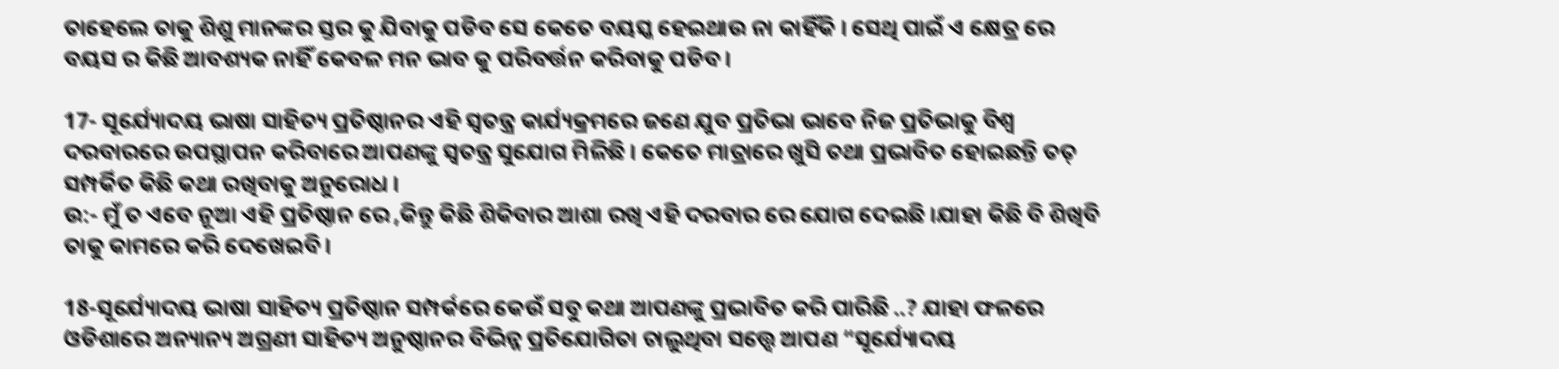ତାହେଲେ ତାକୁ ଶିଶୁ ମାନଙ୍କର ସ୍ତର କୁ ଯିବାକୁ ପଡିବ ସେ କେତେ ବୟସ୍କ ହେଇଥାଉ ନା କାହିଁକି । ସେଥି ପାଇଁ ଏ କ୍ଷେତ୍ର ରେ ବୟସ ର କିଛି ଆବଶ୍ୟକ ନାହିଁ କେବଳ ମନ ଭାବ କୁ ପରିବର୍ତ୍ତନ କରିବାକୁ ପଡିବ ।

17- ସୂର୍ଯ୍ୟୋଦୟ ଭାଷା ସାହିତ୍ୟ ପ୍ରତିଷ୍ଠାନର ଏହି ସ୍ୱତନ୍ତ୍ର କାର୍ଯ୍ୟକ୍ରମରେ ଜଣେ ଯୁବ ପ୍ରତିଭା ଭାବେ ନିଜ ପ୍ରତିଭାକୁ ବିଶ୍ୱ ଦରବାରରେ ଉପସ୍ଥାପନ କରିବାରେ ଆପଣଙ୍କୁ ସ୍ୱତନ୍ତ୍ର ସୁଯୋଗ ମିଳିଛି । କେତେ ମାତ୍ରାରେ ଖୁସି ତଥା ପ୍ରଭାବିତ ହୋଇଛନ୍ତି ତତ୍ ସମ୍ପର୍କିତ କିଛି କଥା ରଖିବାକୁ ଅନୁରୋଧ ।
ଉ:- ମୁଁ ତ ଏବେ ନୂଆ ଏହି ପ୍ରତିଷ୍ଠାନ ରେ ,କିନ୍ତୁ କିଛି ଶିକିବାର ଆଶା ରଖି ଏହି ଦରବାର ରେ ଯୋଗ ଦେଇଛି ।ଯାହା କିଛି ବି ଶିଖିବି ତାକୁ କାମରେ କରି ଦେଖେଇବି।

18-ସୂର୍ଯ୍ୟୋଦୟ ଭାଷା ସାହିତ୍ୟ ପ୍ରତିଷ୍ଠାନ ସମ୍ପର୍କରେ କେଉଁ ସବୁ କଥା ଆପଣଙ୍କୁ ପ୍ରଭାବିତ କରି ପାରିଛି ..? ଯାହା ଫଳରେ ଓଡିଶାରେ ଅନ୍ୟାନ୍ୟ ଅଗ୍ରଣୀ ସାହିତ୍ୟ ଅନୁଷ୍ଠାନର ବିଭିନ୍ନ ପ୍ରତିଯୋଗିତା ଚାଲୁଥିବା ସତ୍ତ୍ୱେ ଆପଣ “ସୂର୍ଯ୍ୟୋଦୟ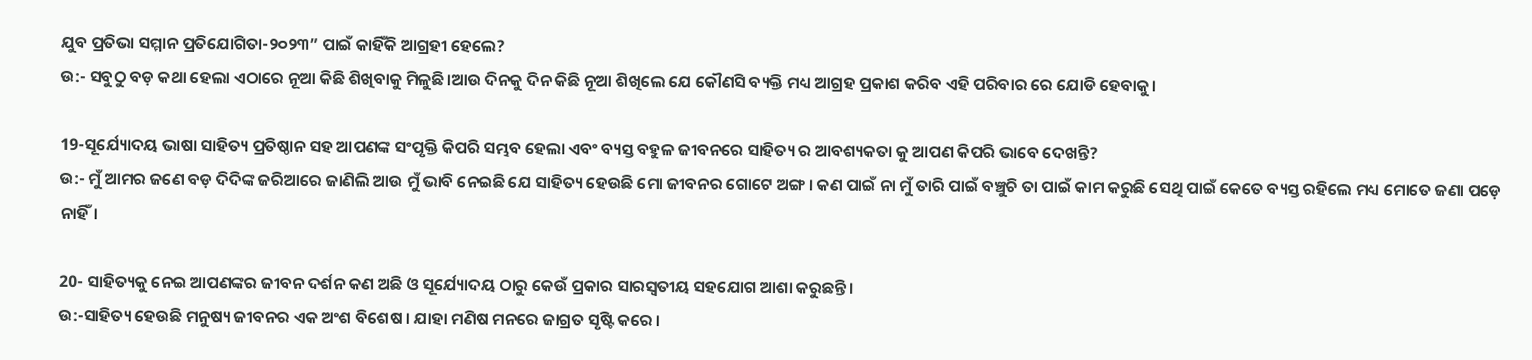ଯୁବ ପ୍ରତିଭା ସମ୍ମାନ ପ୍ରତିଯୋଗିତା-୨୦୨୩” ପାଇଁ କାହିଁକି ଆଗ୍ରହୀ ହେଲେ?
ଉ:- ସବୁଠୁ ବଡ଼ କଥା ହେଲା ଏଠାରେ ନୂଆ କିଛି ଶିଖିବାକୁ ମିଳୁଛି।ଆଉ ଦିନକୁ ଦିନ କିଛି ନୂଆ ଶିଖିଲେ ଯେ କୌଣସି ବ୍ୟକ୍ତି ମଧ୍ୟ ଆଗ୍ରହ ପ୍ରକାଶ କରିବ ଏହି ପରିବାର ରେ ଯୋଡି ହେବାକୁ।

19-ସୂର୍ଯ୍ୟୋଦୟ ଭାଷା ସାହିତ୍ୟ ପ୍ରତିଷ୍ଠାନ ସହ ଆପଣଙ୍କ ସଂପୃକ୍ତି କିପରି ସମ୍ଭବ ହେଲା ଏବଂ ବ୍ୟସ୍ତ ବହୁଳ ଜୀବନରେ ସାହିତ୍ୟ ର ଆବଶ୍ୟକତା କୁ ଆପଣ କିପରି ଭାବେ ଦେଖନ୍ତି?
ଉ:- ମୁଁ ଆମର ଜଣେ ବଡ଼ ଦିଦିଙ୍କ ଜରିଆରେ ଜାଣିଲି ଆଉ ମୁଁ ଭାବି ନେଇଛି ଯେ ସାହିତ୍ୟ ହେଉଛି ମୋ ଜୀବନର ଗୋଟେ ଅଙ୍ଗ । କଣ ପାଇଁ ନା ମୁଁ ତାରି ପାଇଁ ବଞ୍ଚୁଚି ତା ପାଇଁ କାମ କରୁଛି ସେଥି ପାଇଁ କେତେ ବ୍ୟସ୍ତ ରହିଲେ ମଧ୍ୟ ମୋତେ ଜଣା ପଡ଼େ ନାହିଁ।

20- ସାହିତ୍ୟକୁ ନେଇ ଆପଣଙ୍କର ଜୀବନ ଦର୍ଶନ କଣ ଅଛି ଓ ସୂର୍ଯ୍ୟୋଦୟ ଠାରୁ କେଉଁ ପ୍ରକାର ସାରସ୍ବତୀୟ ସହଯୋଗ ଆଶା କରୁଛନ୍ତି।
ଉ:-ସାହିତ୍ୟ ହେଉଛି ମନୁଷ୍ୟ ଜୀବନର ଏକ ଅଂଶ ବିଶେଷ । ଯାହା ମଣିଷ ମନରେ ଜାଗ୍ରତ ସୃଷ୍ଟି କରେ ।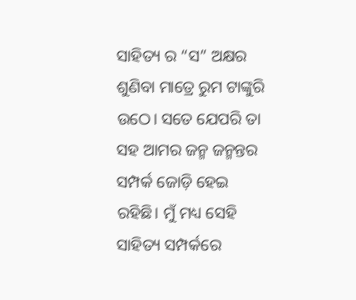ସାହିତ୍ୟ ର “ସ” ଅକ୍ଷର ଶୁଣିବା ମାତ୍ରେ ରୁମ ଟାଙ୍କୁରି ଉଠେ। ସତେ ଯେପରି ତା ସହ ଆମର ଜନ୍ମ ଜନ୍ମନ୍ତର ସମ୍ପର୍କ ଜୋଡ଼ି ହେଇ ରହିଛି। ମୁଁ ମଧ୍ୟ ସେହି ସାହିତ୍ୟ ସମ୍ପର୍କରେ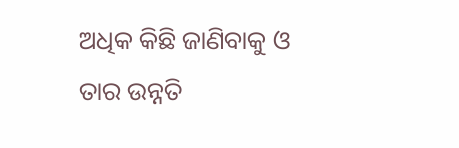ଅଧିକ କିଛି ଜାଣିବାକୁ ଓ ତାର ଉନ୍ନତି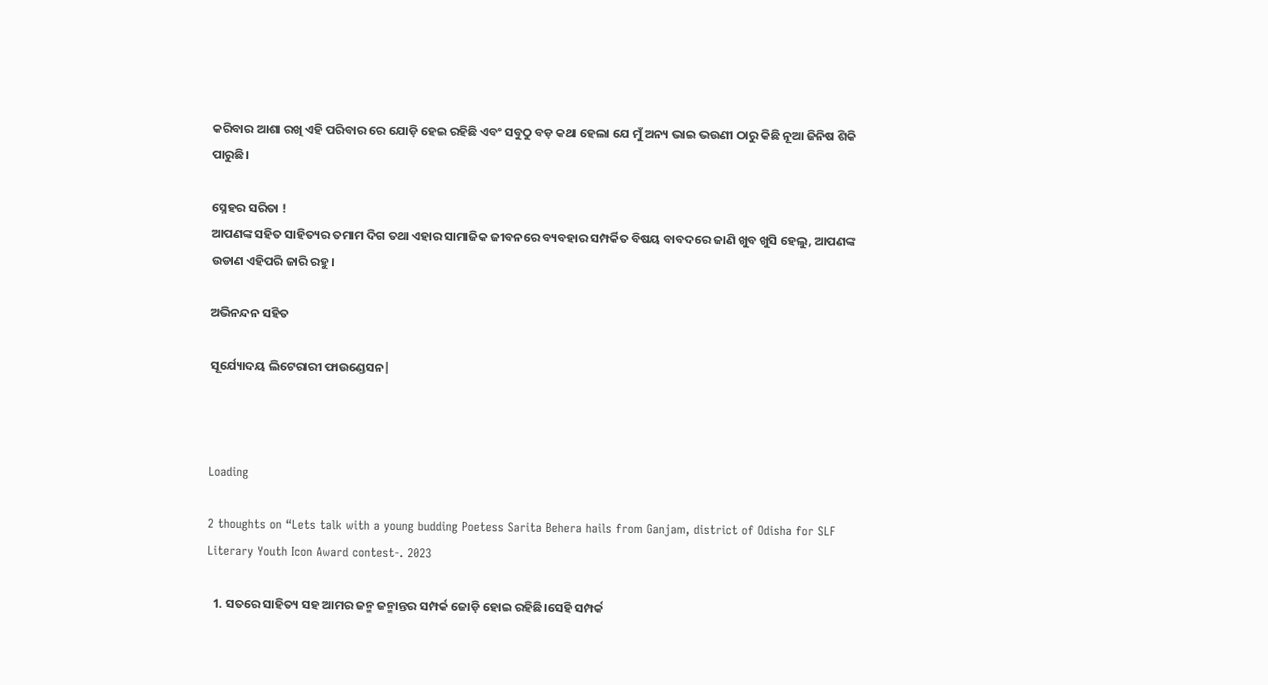କରିବାର ଆଶା ରଖି ଏହି ପରିବାର ରେ ଯୋଡ଼ି ହେଇ ରହିଛି ଏବଂ ସବୁଠୁ ବଡ଼ କଥା ହେଲା ଯେ ମୁଁ ଅନ୍ୟ ଭାଇ ଭଉଣୀ ଠାରୁ କିଛି ନୂଆ ଜିନିଷ ଶିକି ପାରୁଛି।

ସ୍ନେହର ସରିତା !
ଆପଣଙ୍କ ସହିତ ସାହିତ୍ୟର ତମାମ ଦିଗ ତଥା ଏହାର ସାମାଜିକ ଜୀବନରେ ବ୍ୟବହାର ସମ୍ପର୍କିତ ବିଷୟ ବାବଦରେ ଜାଣି ଖୁବ ଖୁସି ହେଲୁ, ଆପଣଙ୍କ ଉଡାଣ ଏହିପରି ଜାରି ରହୁ।

ଅଭିନନ୍ଦନ ସହିତ

ସୂର୍ଯ୍ୟୋଦୟ ଲିଟେରାରୀ ଫାଉଣ୍ଡେସନ|



Loading

2 thoughts on “Lets talk with a young budding Poetess Sarita Behera hails from Ganjam, district of Odisha for SLF Literary Youth Icon Award contest-. 2023

  1. ସତରେ ସାହିତ୍ୟ ସହ ଆମର ଜନ୍ମ ଜନ୍ମାନ୍ତର ସମ୍ପର୍କ ଜୋଡ଼ି ହୋଇ ରହିଛି।ସେହି ସମ୍ପର୍କ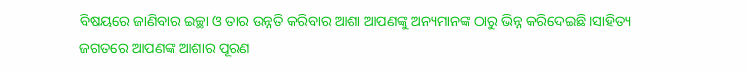ବିଷୟରେ ଜାଣିବାର ଇଚ୍ଛା ଓ ତାର ଉନ୍ନତି କରିବାର ଆଶା ଆପଣଙ୍କୁ ଅନ୍ୟମାନଙ୍କ ଠାରୁ ଭିନ୍ନ କରିଦେଇଛି।ସାହିତ୍ୟ ଜଗତରେ ଆପଣଙ୍କ ଆଶାର ପୂରଣ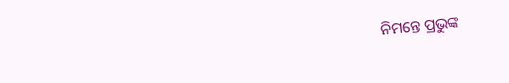ନିମନ୍ତେ ପ୍ରଭୁଙ୍କ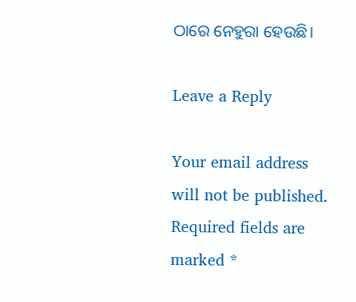ଠାରେ ନେହୁରା ହେଉଛି।

Leave a Reply

Your email address will not be published. Required fields are marked *